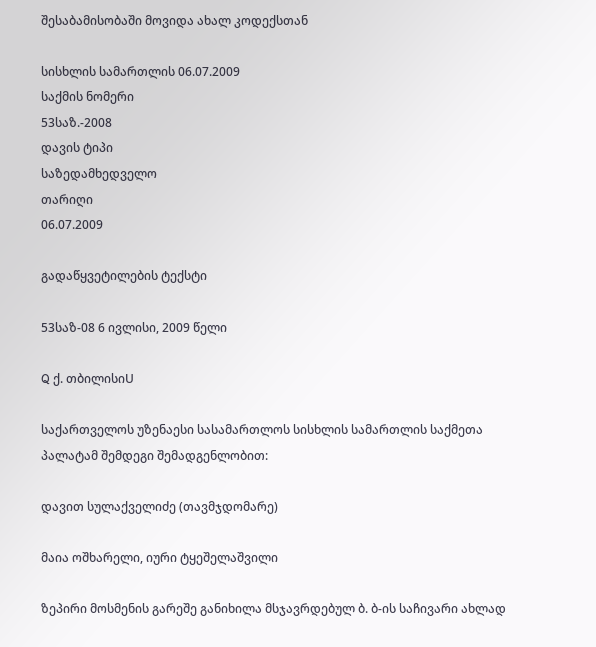შესაბამისობაში მოვიდა ახალ კოდექსთან

სისხლის სამართლის 06.07.2009
საქმის ნომერი
53საზ.-2008
დავის ტიპი
საზედამხედველო
თარიღი
06.07.2009

გადაწყვეტილების ტექსტი

53საზ-08 6 ივლისი, 2009 წელი

Q ქ. თბილისიU

საქართველოს უზენაესი სასამართლოს სისხლის სამართლის საქმეთა პალატამ შემდეგი შემადგენლობით:

დავით სულაქველიძე (თავმჯდომარე)

მაია ოშხარელი, იური ტყეშელაშვილი

ზეპირი მოსმენის გარეშე განიხილა მსჯავრდებულ ბ. ბ-ის საჩივარი ახლად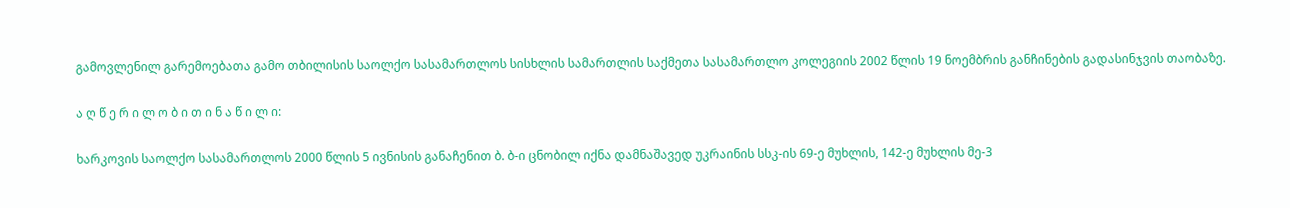გამოვლენილ გარემოებათა გამო თბილისის საოლქო სასამართლოს სისხლის სამართლის საქმეთა სასამართლო კოლეგიის 2002 წლის 19 ნოემბრის განჩინების გადასინჯვის თაობაზე.

ა ღ წ ე რ ი ლ ო ბ ი თ ი ნ ა წ ი ლ ი:

ხარკოვის საოლქო სასამართლოს 2000 წლის 5 ივნისის განაჩენით ბ. ბ-ი ცნობილ იქნა დამნაშავედ უკრაინის სსკ-ის 69-ე მუხლის, 142-ე მუხლის მე-3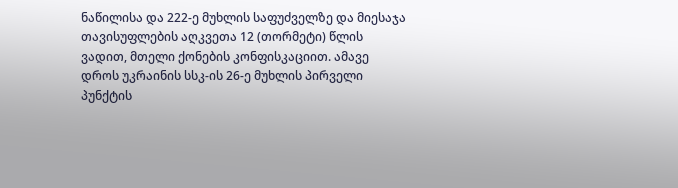ნაწილისა და 222-ე მუხლის საფუძველზე და მიესაჯა თავისუფლების აღკვეთა 12 (თორმეტი) წლის ვადით, მთელი ქონების კონფისკაციით. ამავე დროს უკრაინის სსკ-ის 26-ე მუხლის პირველი პუნქტის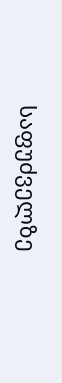საფუძველზე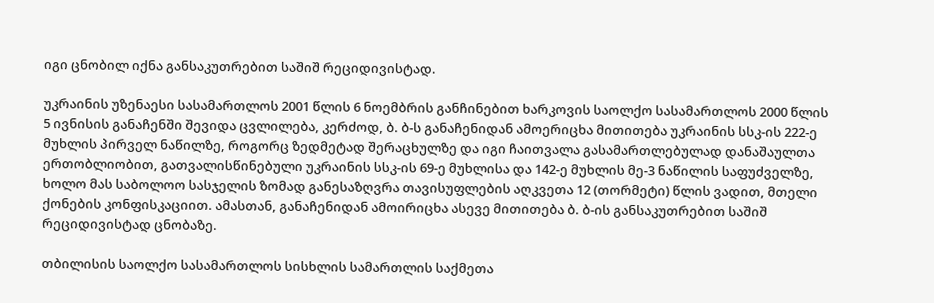იგი ცნობილ იქნა განსაკუთრებით საშიშ რეციდივისტად.

უკრაინის უზენაესი სასამართლოს 2001 წლის 6 ნოემბრის განჩინებით ხარკოვის საოლქო სასამართლოს 2000 წლის 5 ივნისის განაჩენში შევიდა ცვლილება, კერძოდ, ბ. ბ-ს განაჩენიდან ამოერიცხა მითითება უკრაინის სსკ-ის 222-ე მუხლის პირველ ნაწილზე, როგორც ზედმეტად შერაცხულზე და იგი ჩაითვალა გასამართლებულად დანაშაულთა ერთობლიობით, გათვალისწინებული უკრაინის სსკ-ის 69-ე მუხლისა და 142-ე მუხლის მე-3 ნაწილის საფუძველზე, ხოლო მას საბოლოო სასჯელის ზომად განესაზღვრა თავისუფლების აღკვეთა 12 (თორმეტი) წლის ვადით, მთელი ქონების კონფისკაციით. ამასთან, განაჩენიდან ამოირიცხა ასევე მითითება ბ. ბ-ის განსაკუთრებით საშიშ რეციდივისტად ცნობაზე.

თბილისის საოლქო სასამართლოს სისხლის სამართლის საქმეთა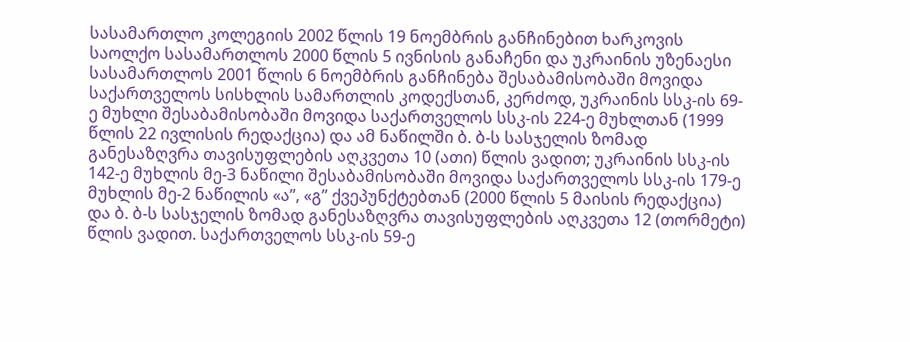სასამართლო კოლეგიის 2002 წლის 19 ნოემბრის განჩინებით ხარკოვის საოლქო სასამართლოს 2000 წლის 5 ივნისის განაჩენი და უკრაინის უზენაესი სასამართლოს 2001 წლის 6 ნოემბრის განჩინება შესაბამისობაში მოვიდა საქართველოს სისხლის სამართლის კოდექსთან, კერძოდ, უკრაინის სსკ-ის 69-ე მუხლი შესაბამისობაში მოვიდა საქართველოს სსკ-ის 224-ე მუხლთან (1999 წლის 22 ივლისის რედაქცია) და ამ ნაწილში ბ. ბ-ს სასჯელის ზომად განესაზღვრა თავისუფლების აღკვეთა 10 (ათი) წლის ვადით; უკრაინის სსკ-ის 142-ე მუხლის მე-3 ნაწილი შესაბამისობაში მოვიდა საქართველოს სსკ-ის 179-ე მუხლის მე-2 ნაწილის «ა’’, «გ’’ ქვეპუნქტებთან (2000 წლის 5 მაისის რედაქცია) და ბ. ბ-ს სასჯელის ზომად განესაზღვრა თავისუფლების აღკვეთა 12 (თორმეტი) წლის ვადით. საქართველოს სსკ-ის 59-ე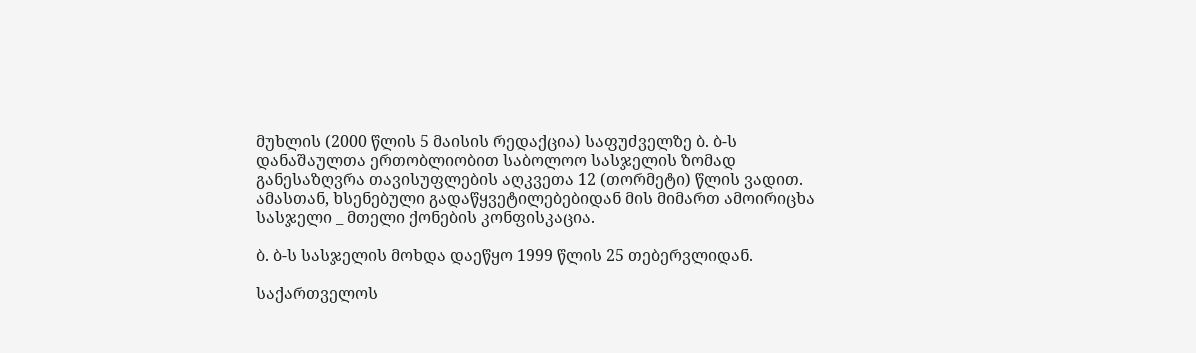მუხლის (2000 წლის 5 მაისის რედაქცია) საფუძველზე ბ. ბ-ს დანაშაულთა ერთობლიობით საბოლოო სასჯელის ზომად განესაზღვრა თავისუფლების აღკვეთა 12 (თორმეტი) წლის ვადით. ამასთან, ხსენებული გადაწყვეტილებებიდან მის მიმართ ამოირიცხა სასჯელი _ მთელი ქონების კონფისკაცია.

ბ. ბ-ს სასჯელის მოხდა დაეწყო 1999 წლის 25 თებერვლიდან.

საქართველოს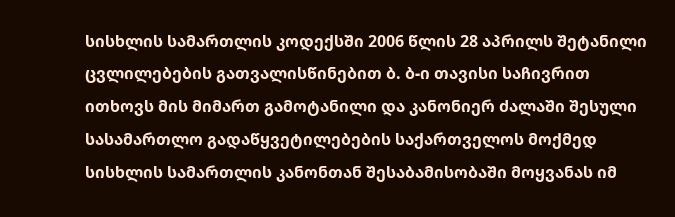სისხლის სამართლის კოდექსში 2006 წლის 28 აპრილს შეტანილი ცვლილებების გათვალისწინებით ბ. ბ-ი თავისი საჩივრით ითხოვს მის მიმართ გამოტანილი და კანონიერ ძალაში შესული სასამართლო გადაწყვეტილებების საქართველოს მოქმედ სისხლის სამართლის კანონთან შესაბამისობაში მოყვანას იმ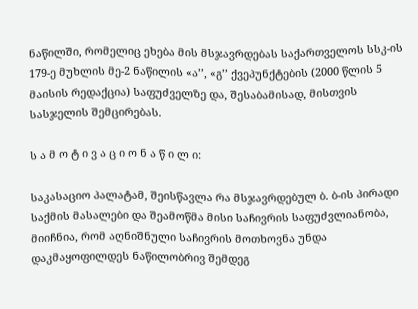ნაწილში, რომელიც ეხება მის მსჯავრდებას საქართველოს სსკ-ის 179-ე მუხლის მე-2 ნაწილის «ა’’, «გ’’ ქვეპუნქტების (2000 წლის 5 მაისის რედაქცია) საფუძველზე და, შესაბამისად, მისთვის სასჯელის შემცირებას.

ს ა მ ო ტ ი ვ ა ც ი ო ნ ა წ ი ლ ი:

საკასაციო პალატამ, შეისწავლა რა მსჯავრდებულ ბ. ბ-ის პირადი საქმის მასალები და შეამოწმა მისი საჩივრის საფუძვლიანობა, მიიჩნია, რომ აღნიშნული საჩივრის მოთხოვნა უნდა დაკმაყოფილდეს ნაწილობრივ შემდეგ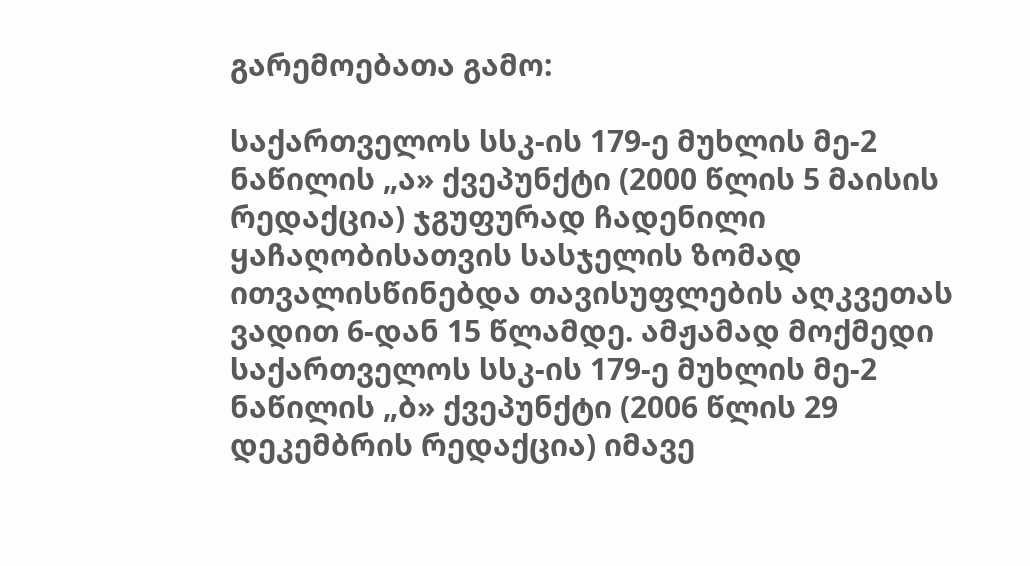გარემოებათა გამო:

საქართველოს სსკ-ის 179-ე მუხლის მე-2 ნაწილის „ა» ქვეპუნქტი (2000 წლის 5 მაისის რედაქცია) ჯგუფურად ჩადენილი ყაჩაღობისათვის სასჯელის ზომად ითვალისწინებდა თავისუფლების აღკვეთას ვადით 6-დან 15 წლამდე. ამჟამად მოქმედი საქართველოს სსკ-ის 179-ე მუხლის მე-2 ნაწილის „ბ» ქვეპუნქტი (2006 წლის 29 დეკემბრის რედაქცია) იმავე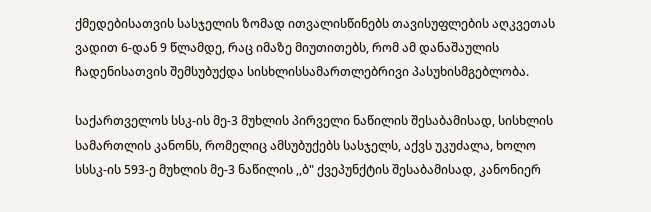ქმედებისათვის სასჯელის ზომად ითვალისწინებს თავისუფლების აღკვეთას ვადით 6-დან 9 წლამდე, რაც იმაზე მიუთითებს, რომ ამ დანაშაულის ჩადენისათვის შემსუბუქდა სისხლისსამართლებრივი პასუხისმგებლობა.

საქართველოს სსკ-ის მე-3 მუხლის პირველი ნაწილის შესაბამისად, სისხლის სამართლის კანონს, რომელიც ამსუბუქებს სასჯელს, აქვს უკუძალა, ხოლო სსსკ-ის 593-ე მუხლის მე-3 ნაწილის ,,ბ" ქვეპუნქტის შესაბამისად, კანონიერ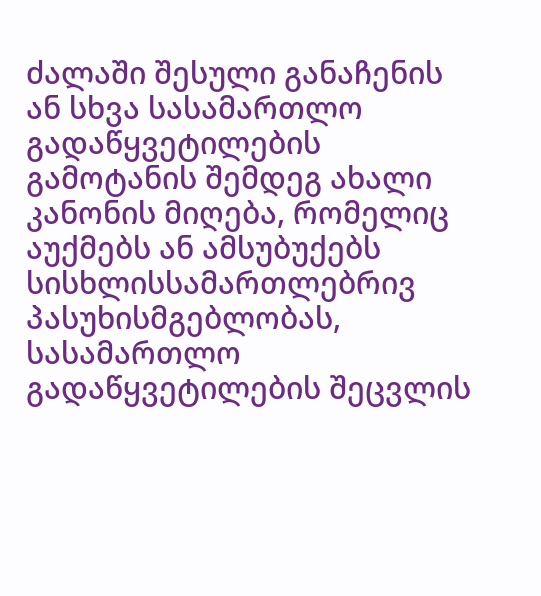ძალაში შესული განაჩენის ან სხვა სასამართლო გადაწყვეტილების გამოტანის შემდეგ ახალი კანონის მიღება, რომელიც აუქმებს ან ამსუბუქებს სისხლისსამართლებრივ პასუხისმგებლობას, სასამართლო გადაწყვეტილების შეცვლის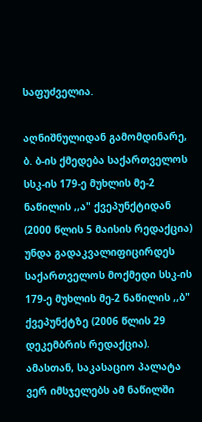საფუძველია.

აღნიშნულიდან გამომდინარე, ბ. ბ-ის ქმედება საქართველოს სსკ-ის 179-ე მუხლის მე-2 ნაწილის ,,ა" ქვეპუნქტიდან (2000 წლის 5 მაისის რედაქცია) უნდა გადაკვალიფიცირდეს საქართველოს მოქმედი სსკ-ის 179-ე მუხლის მე-2 ნაწილის ,,ბ" ქვეპუნქტზე (2006 წლის 29 დეკემბრის რედაქცია). ამასთან, საკასაციო პალატა ვერ იმსჯელებს ამ ნაწილში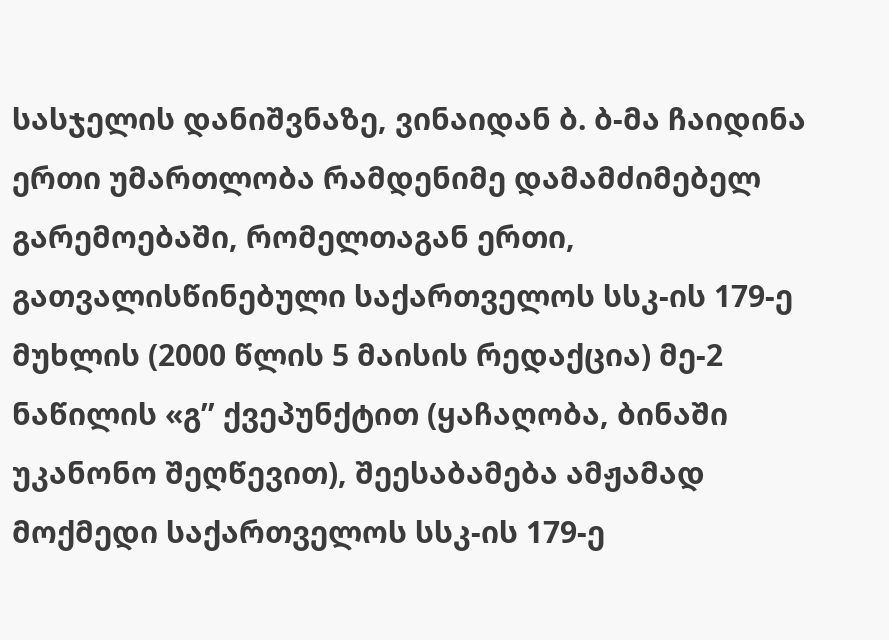სასჯელის დანიშვნაზე, ვინაიდან ბ. ბ-მა ჩაიდინა ერთი უმართლობა რამდენიმე დამამძიმებელ გარემოებაში, რომელთაგან ერთი, გათვალისწინებული საქართველოს სსკ-ის 179-ე მუხლის (2000 წლის 5 მაისის რედაქცია) მე-2 ნაწილის «გ’’ ქვეპუნქტით (ყაჩაღობა, ბინაში უკანონო შეღწევით), შეესაბამება ამჟამად მოქმედი საქართველოს სსკ-ის 179-ე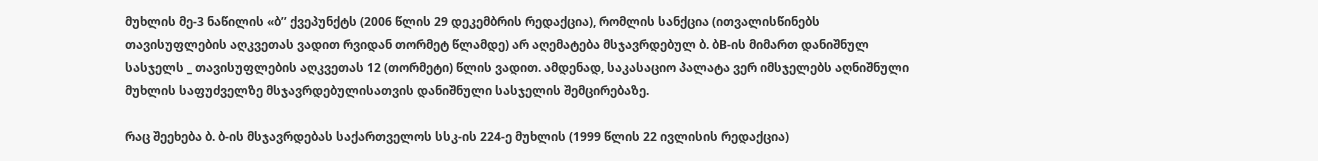მუხლის მე-3 ნაწილის «ბ’’ ქვეპუნქტს (2006 წლის 29 დეკემბრის რედაქცია), რომლის სანქცია (ითვალისწინებს თავისუფლების აღკვეთას ვადით რვიდან თორმეტ წლამდე) არ აღემატება მსჯავრდებულ ბ. ბB-ის მიმართ დანიშნულ სასჯელს _ თავისუფლების აღკვეთას 12 (თორმეტი) წლის ვადით. ამდენად, საკასაციო პალატა ვერ იმსჯელებს აღნიშნული მუხლის საფუძველზე მსჯავრდებულისათვის დანიშნული სასჯელის შემცირებაზე.

რაც შეეხება ბ. ბ-ის მსჯავრდებას საქართველოს სსკ-ის 224-ე მუხლის (1999 წლის 22 ივლისის რედაქცია)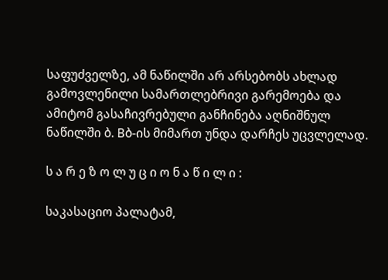საფუძველზე, ამ ნაწილში არ არსებობს ახლად გამოვლენილი სამართლებრივი გარემოება და ამიტომ გასაჩივრებული განჩინება აღნიშნულ ნაწილში ბ. Bბ-ის მიმართ უნდა დარჩეს უცვლელად.

ს ა რ ე ზ ო ლ უ ც ი ო ნ ა წ ი ლ ი :

საკასაციო პალატამ,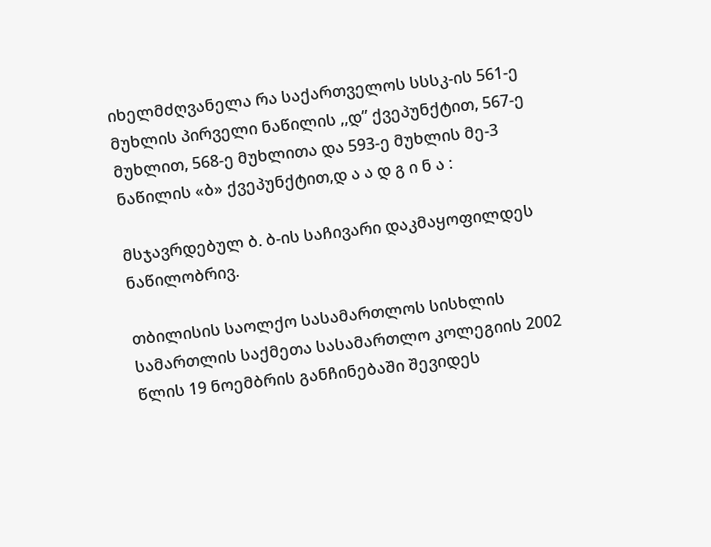იხელმძღვანელა რა საქართველოს სსსკ-ის 561-ე მუხლის პირველი ნაწილის ,,დ” ქვეპუნქტით, 567-ე მუხლით, 568-ე მუხლითა და 593-ე მუხლის მე-3 ნაწილის «ბ» ქვეპუნქტით,დ ა ა დ გ ი ნ ა :

მსჯავრდებულ ბ. ბ-ის საჩივარი დაკმაყოფილდეს ნაწილობრივ.

თბილისის საოლქო სასამართლოს სისხლის სამართლის საქმეთა სასამართლო კოლეგიის 2002 წლის 19 ნოემბრის განჩინებაში შევიდეს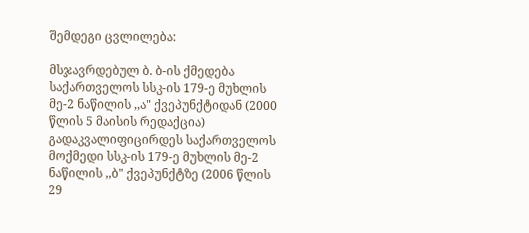შემდეგი ცვლილება:

მსჯავრდებულ ბ. ბ-ის ქმედება საქართველოს სსკ-ის 179-ე მუხლის მე-2 ნაწილის ,,ა" ქვეპუნქტიდან (2000 წლის 5 მაისის რედაქცია) გადაკვალიფიცირდეს საქართველოს მოქმედი სსკ-ის 179-ე მუხლის მე-2 ნაწილის ,,ბ" ქვეპუნქტზე (2006 წლის 29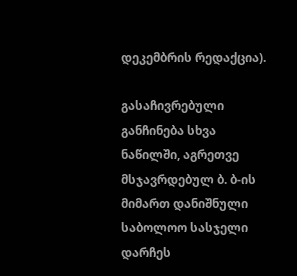დეკემბრის რედაქცია).

გასაჩივრებული განჩინება სხვა ნაწილში, აგრეთვე მსჯავრდებულ ბ. ბ-ის მიმართ დანიშნული საბოლოო სასჯელი დარჩეს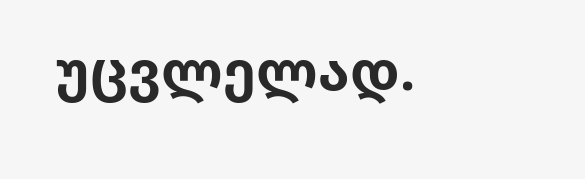უცვლელად.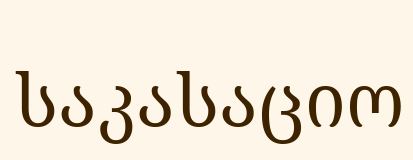საკასაციო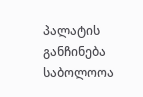პალატის განჩინება საბოლოოა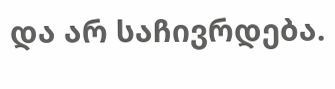და არ საჩივრდება.